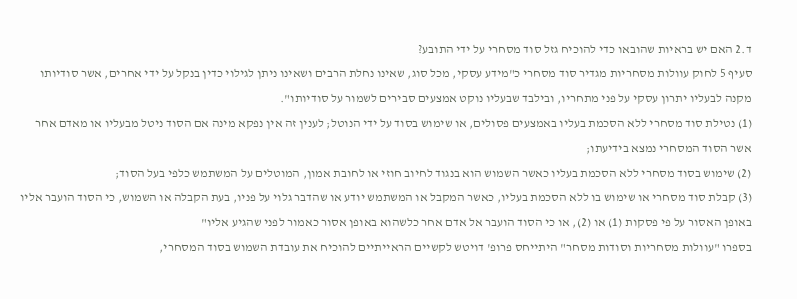ד.2 האם יש בראיות שהובאו כדי להוכיח גזל סוד מסחרי על ידי התובע?
סעיף 5 לחוק עוולות מסחריות מגדיר סוד מסחרי כ"מידע עסקי, מכל סוג, שאינו נחלת הרבים ושאינו ניתן לגילוי כדין בנקל על ידי אחרים, אשר סודיותו מקנה לבעליו יתרון עסקי על פני מתחריו, ובילבד שבעליו נוקט אמצעים סבירים לשמור על סודיותו".
(1) נטילת סוד מסחרי ללא הסכמת בעליו באמצעים פסולים, או שימוש בסוד על ידי הנוטל; לענין זה אין נפקא מינה אם הסוד ניטל מבעליו או מאדם אחר אשר הסוד המסחרי נמצא בידיעתו;
(2) שימוש בסוד מסחרי ללא הסכמת בעליו כאשר השמוש הוא בנגוד לחיוב חוזי או לחובת אמון, המוטלים על המשתמש כלפי בעל הסוד;
(3) קבלת סוד מסחרי או שימוש בו ללא הסכמת בעליו, כאשר המקבל או המשתמש יודע או שהדבר גלוי על פניו, בעת הקבלה או השמוש, כי הסוד הועבר אליו באופן האסור על פי פסקות (1) או (2), או כי הסוד הועבר אל אדם אחר כלשהוא באופן אסור כאמור לפני שהגיע אליו"
בספרו "עוולות מסחריות וסודות מסחר" היתייחס פרופ' דויטש לקשיים הראייתיים להוכיח את עובדת השמוש בסוד המסחרי,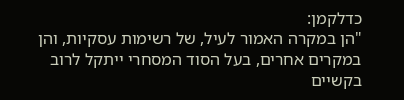כדלקמן:
"הן במקרה האמור לעיל, של רשימות עסקיות, והן במקרים אחרים, בעל הסוד המסחרי ייתקל לרוב בקשיים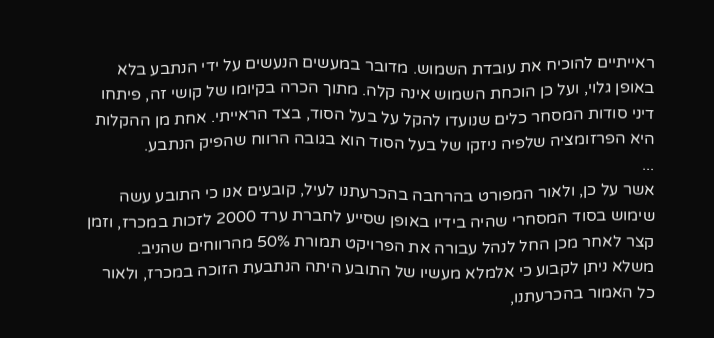ראייתיים להוכיח את עובדת השמוש. מדובר במעשים הנעשים על ידי הנתבע בלא באופן גלוי, ועל כן הוכחת השמוש אינה קלה. מתוך הכרה בקיומו של קושי זה, פיתחו דיני סודות המסחר כלים שנועדו להקל על בעל הסוד, בצד הראייתי. אחת מן ההקלות היא הפרזומציה שלפיה ניזקו של בעל הסוד הוא בגובה הרווח שהפיק הנתבע.
...
אשר על כן, ולאור המפורט בהרחבה בהכרעתנו לעיל, קובעים אנו כי התובע עשה שימוש בסוד המסחרי שהיה בידיו באופן שסייע לחברת ערד 2000 לזכות במכרז, וזמן קצר לאחר מכן החל לנהל עבורה את הפרויקט תמורת 50% מהרווחים שהניב.
משלא ניתן לקבוע כי אלמלא מעשיו של התובע היתה הנתבעת הזוכה במכרז, ולאור כל האמור בהכרעתנו,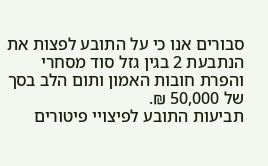סבורים אנו כי על התובע לפצות את הנתבעת 2 בגין גזל סוד מסחרי והפרת חובות האמון ותום הלב בסך של 50,000 ₪.
תביעות התובע לפיצויי פיטורים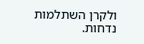ולקרן השתלמות נדחות.